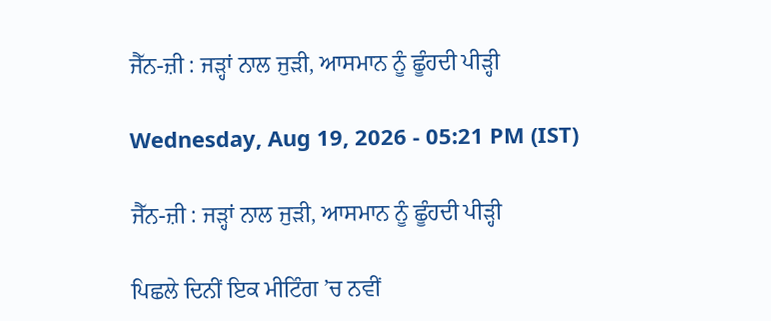ਜੈੱਨ-ਜ਼ੀ : ਜੜ੍ਹਾਂ ਨਾਲ ਜੁੜੀ, ਆਸਮਾਨ ਨੂੰ ਛੂੰਹਦੀ ਪੀੜ੍ਹੀ

Wednesday, Aug 19, 2026 - 05:21 PM (IST)

ਜੈੱਨ-ਜ਼ੀ : ਜੜ੍ਹਾਂ ਨਾਲ ਜੁੜੀ, ਆਸਮਾਨ ਨੂੰ ਛੂੰਹਦੀ ਪੀੜ੍ਹੀ

ਪਿਛਲੇ ਦਿਨੀਂ ਇਕ ਮੀਟਿੰਗ ’ਚ ਨਵੀਂ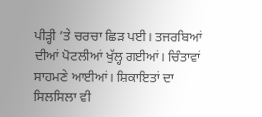ਪੀੜ੍ਹੀ ’ਤੇ ਚਰਚਾ ਛਿੜ ਪਈ। ਤਜਰਬਿਆਂ ਦੀਆਂ ਪੋਟਲੀਆਂ ਖੁੱਲ੍ਹ ਗਈਆਂ। ਚਿੰਤਾਵਾਂ ਸਾਹਮਣੇ ਆਈਆਂ। ਸ਼ਿਕਾਇਤਾਂ ਦਾ ਸਿਲਸਿਲਾ ਵੀ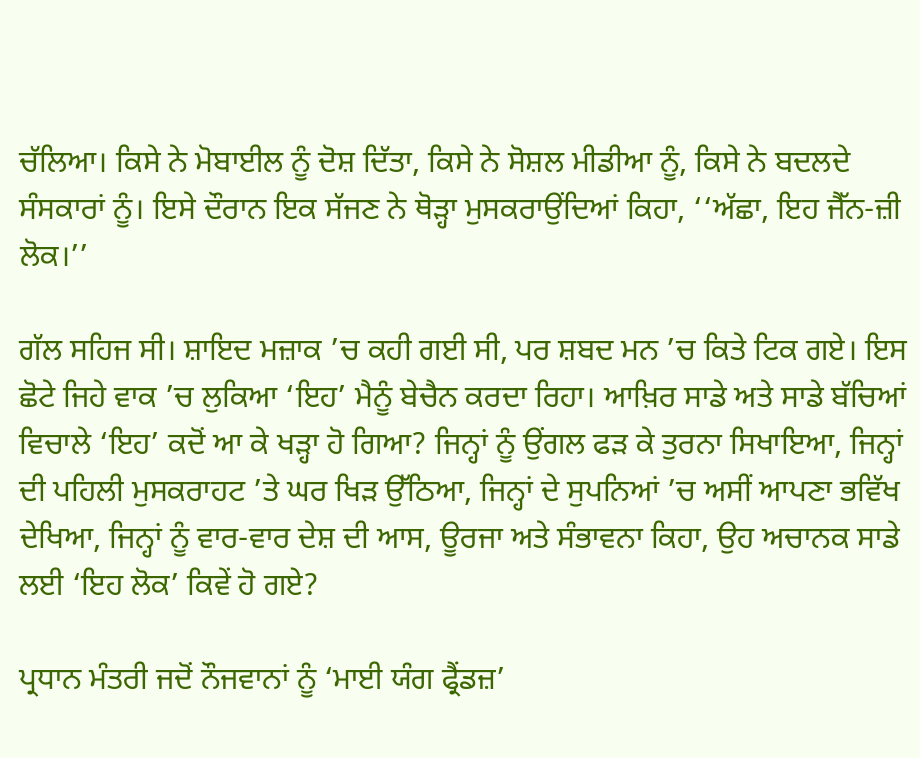ਚੱਲਿਆ। ਕਿਸੇ ਨੇ ਮੋਬਾਈਲ ਨੂੰ ਦੋਸ਼ ਦਿੱਤਾ, ਕਿਸੇ ਨੇ ਸੋਸ਼ਲ ਮੀਡੀਆ ਨੂੰ, ਕਿਸੇ ਨੇ ਬਦਲਦੇ ਸੰਸਕਾਰਾਂ ਨੂੰ। ਇਸੇ ਦੌਰਾਨ ਇਕ ਸੱਜਣ ਨੇ ਥੋੜ੍ਹਾ ਮੁਸਕਰਾਉਂਦਿਆਂ ਕਿਹਾ, ‘‘ਅੱਛਾ, ਇਹ ਜੈੱਨ-ਜ਼ੀ ਲੋਕ।’’

ਗੱਲ ਸਹਿਜ ਸੀ। ਸ਼ਾਇਦ ਮਜ਼ਾਕ ’ਚ ਕਹੀ ਗਈ ਸੀ, ਪਰ ਸ਼ਬਦ ਮਨ ’ਚ ਕਿਤੇ ਟਿਕ ਗਏ। ਇਸ ਛੋਟੇ ਜਿਹੇ ਵਾਕ ’ਚ ਲੁਕਿਆ ‘ਇਹ’ ਮੈਨੂੰ ਬੇਚੈਨ ਕਰਦਾ ਰਿਹਾ। ਆਖ਼ਿਰ ਸਾਡੇ ਅਤੇ ਸਾਡੇ ਬੱਚਿਆਂ ਵਿਚਾਲੇ ‘ਇਹ’ ਕਦੋਂ ਆ ਕੇ ਖੜ੍ਹਾ ਹੋ ਗਿਆ? ਜਿਨ੍ਹਾਂ ਨੂੰ ਉਂਗਲ ਫੜ ਕੇ ਤੁਰਨਾ ਸਿਖਾਇਆ, ਜਿਨ੍ਹਾਂ ਦੀ ਪਹਿਲੀ ਮੁਸਕਰਾਹਟ ’ਤੇ ਘਰ ਖਿੜ ਉੱਠਿਆ, ਜਿਨ੍ਹਾਂ ਦੇ ਸੁਪਨਿਆਂ ’ਚ ਅਸੀਂ ਆਪਣਾ ਭਵਿੱਖ ਦੇਖਿਆ, ਜਿਨ੍ਹਾਂ ਨੂੰ ਵਾਰ-ਵਾਰ ਦੇਸ਼ ਦੀ ਆਸ, ਊਰਜਾ ਅਤੇ ਸੰਭਾਵਨਾ ਕਿਹਾ, ਉਹ ਅਚਾਨਕ ਸਾਡੇ ਲਈ ‘ਇਹ ਲੋਕ’ ਕਿਵੇਂ ਹੋ ਗਏ?

ਪ੍ਰਧਾਨ ਮੰਤਰੀ ਜਦੋਂ ਨੌਜਵਾਨਾਂ ਨੂੰ ‘ਮਾਈ ਯੰਗ ਫ੍ਰੈਂਡਜ਼’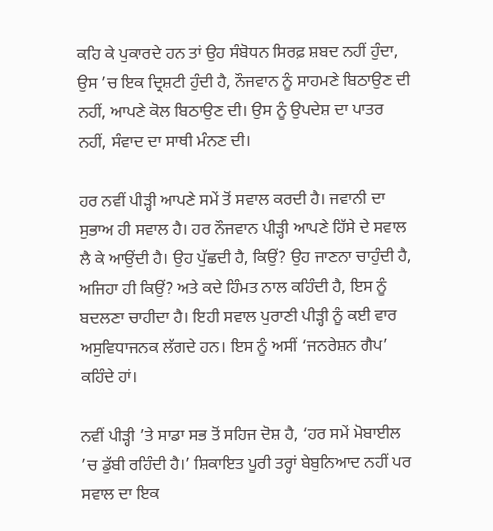ਕਹਿ ਕੇ ਪੁਕਾਰਦੇ ਹਨ ਤਾਂ ਉਹ ਸੰਬੋਧਨ ਸਿਰਫ਼ ਸ਼ਬਦ ਨਹੀਂ ਹੁੰਦਾ, ਉਸ ’ਚ ਇਕ ਦ੍ਰਿਸ਼ਟੀ ਹੁੰਦੀ ਹੈ, ਨੌਜਵਾਨ ਨੂੰ ਸਾਹਮਣੇ ਬਿਠਾਉਣ ਦੀ ਨਹੀਂ, ਆਪਣੇ ਕੋਲ ਬਿਠਾਉਣ ਦੀ। ਉਸ ਨੂੰ ਉਪਦੇਸ਼ ਦਾ ਪਾਤਰ ਨਹੀਂ, ਸੰਵਾਦ ਦਾ ਸਾਥੀ ਮੰਨਣ ਦੀ।

ਹਰ ਨਵੀਂ ਪੀੜ੍ਹੀ ਆਪਣੇ ਸਮੇਂ ਤੋਂ ਸਵਾਲ ਕਰਦੀ ਹੈ। ਜਵਾਨੀ ਦਾ ਸੁਭਾਅ ਹੀ ਸਵਾਲ ਹੈ। ਹਰ ਨੌਜਵਾਨ ਪੀੜ੍ਹੀ ਆਪਣੇ ਹਿੱਸੇ ਦੇ ਸਵਾਲ ਲੈ ਕੇ ਆਉਂਦੀ ਹੈ। ਉਹ ਪੁੱਛਦੀ ਹੈ, ਕਿਉਂ? ਉਹ ਜਾਣਨਾ ਚਾਹੁੰਦੀ ਹੈ, ਅਜਿਹਾ ਹੀ ਕਿਉਂ? ਅਤੇ ਕਦੇ ਹਿੰਮਤ ਨਾਲ ਕਹਿੰਦੀ ਹੈ, ਇਸ ਨੂੰ ਬਦਲਣਾ ਚਾਹੀਦਾ ਹੈ। ਇਹੀ ਸਵਾਲ ਪੁਰਾਣੀ ਪੀੜ੍ਹੀ ਨੂੰ ਕਈ ਵਾਰ ਅਸੁਵਿਧਾਜਨਕ ਲੱਗਦੇ ਹਨ। ਇਸ ਨੂੰ ਅਸੀਂ ‘ਜਨਰੇਸ਼ਨ ਗੈਪ’ ਕਹਿੰਦੇ ਹਾਂ।

ਨਵੀਂ ਪੀੜ੍ਹੀ ’ਤੇ ਸਾਡਾ ਸਭ ਤੋਂ ਸਹਿਜ ਦੋਸ਼ ਹੈ, ‘ਹਰ ਸਮੇਂ ਮੋਬਾਈਲ ’ਚ ਡੁੱਬੀ ਰਹਿੰਦੀ ਹੈ।’ ਸ਼ਿਕਾਇਤ ਪੂਰੀ ਤਰ੍ਹਾਂ ਬੇਬੁਨਿਆਦ ਨਹੀਂ ਪਰ ਸਵਾਲ ਦਾ ਇਕ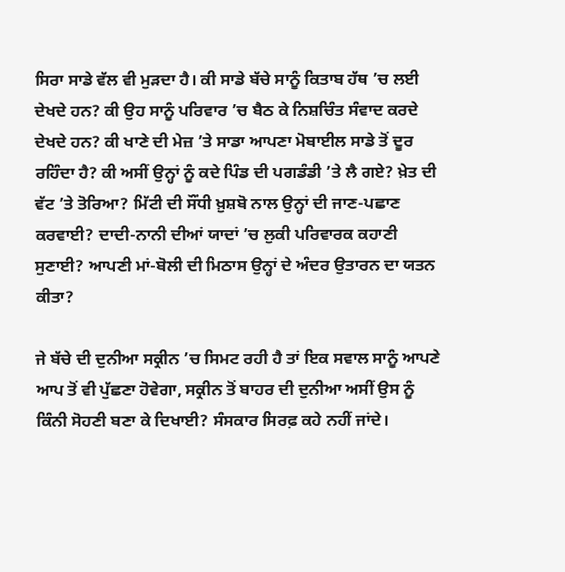ਸਿਰਾ ਸਾਡੇ ਵੱਲ ਵੀ ਮੁੜਦਾ ਹੈ। ਕੀ ਸਾਡੇ ਬੱਚੇ ਸਾਨੂੰ ਕਿਤਾਬ ਹੱਥ ’ਚ ਲਈ ਦੇਖਦੇ ਹਨ? ਕੀ ਉਹ ਸਾਨੂੰ ਪਰਿਵਾਰ ’ਚ ਬੈਠ ਕੇ ਨਿਸ਼ਚਿੰਤ ਸੰਵਾਦ ਕਰਦੇ ਦੇਖਦੇ ਹਨ? ਕੀ ਖਾਣੇ ਦੀ ਮੇਜ਼ ’ਤੇ ਸਾਡਾ ਆਪਣਾ ਮੋਬਾਈਲ ਸਾਡੇ ਤੋਂ ਦੂਰ ਰਹਿੰਦਾ ਹੈ? ਕੀ ਅਸੀਂ ਉਨ੍ਹਾਂ ਨੂੰ ਕਦੇ ਪਿੰਡ ਦੀ ਪਗਡੰਡੀ ’ਤੇ ਲੈ ਗਏ? ਖ਼ੇਤ ਦੀ ਵੱਟ ’ਤੇ ਤੋਰਿਆ? ਮਿੱਟੀ ਦੀ ਸੌਂਧੀ ਖ਼ੁਸ਼ਬੋ ਨਾਲ ਉਨ੍ਹਾਂ ਦੀ ਜਾਣ-ਪਛਾਣ ਕਰਵਾਈ? ਦਾਦੀ-ਨਾਨੀ ਦੀਆਂ ਯਾਦਾਂ ’ਚ ਲੁਕੀ ਪਰਿਵਾਰਕ ਕਹਾਣੀ ਸੁਣਾਈ? ਆਪਣੀ ਮਾਂ-ਬੋਲੀ ਦੀ ਮਿਠਾਸ ਉਨ੍ਹਾਂ ਦੇ ਅੰਦਰ ਉਤਾਰਨ ਦਾ ਯਤਨ ਕੀਤਾ?

ਜੇ ਬੱਚੇ ਦੀ ਦੁਨੀਆ ਸਕ੍ਰੀਨ ’ਚ ਸਿਮਟ ਰਹੀ ਹੈ ਤਾਂ ਇਕ ਸਵਾਲ ਸਾਨੂੰ ਆਪਣੇ ਆਪ ਤੋਂ ਵੀ ਪੁੱਛਣਾ ਹੋਵੇਗਾ, ਸਕ੍ਰੀਨ ਤੋਂ ਬਾਹਰ ਦੀ ਦੁਨੀਆ ਅਸੀਂ ਉਸ ਨੂੰ ਕਿੰਨੀ ਸੋਹਣੀ ਬਣਾ ਕੇ ਦਿਖਾਈ? ਸੰਸਕਾਰ ਸਿਰਫ਼ ਕਹੇ ਨਹੀਂ ਜਾਂਦੇ।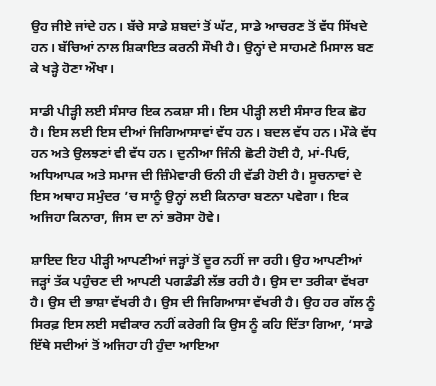ਉਹ ਜੀਏ ਜਾਂਦੇ ਹਨ। ਬੱਚੇ ਸਾਡੇ ਸ਼ਬਦਾਂ ਤੋਂ ਘੱਟ, ਸਾਡੇ ਆਚਰਣ ਤੋਂ ਵੱਧ ਸਿੱਖਦੇ ਹਨ। ਬੱਚਿਆਂ ਨਾਲ ਸ਼ਿਕਾਇਤ ਕਰਨੀ ਸੌਖੀ ਹੈ। ਉਨ੍ਹਾਂ ਦੇ ਸਾਹਮਣੇ ਮਿਸਾਲ ਬਣ ਕੇ ਖੜ੍ਹੇ ਹੋਣਾ ਔਖਾ।

ਸਾਡੀ ਪੀੜ੍ਹੀ ਲਈ ਸੰਸਾਰ ਇਕ ਨਕਸ਼ਾ ਸੀ। ਇਸ ਪੀੜ੍ਹੀ ਲਈ ਸੰਸਾਰ ਇਕ ਛੋਹ ਹੈ। ਇਸ ਲਈ ਇਸ ਦੀਆਂ ਜਿਗਿਆਸਾਵਾਂ ਵੱਧ ਹਨ। ਬਦਲ ਵੱਧ ਹਨ। ਮੌਕੇ ਵੱਧ ਹਨ ਅਤੇ ਉਲਝਣਾਂ ਵੀ ਵੱਧ ਹਨ। ਦੁਨੀਆ ਜਿੰਨੀ ਛੋਟੀ ਹੋਈ ਹੈ, ਮਾਂ-ਪਿਓ, ਅਧਿਆਪਕ ਅਤੇ ਸਮਾਜ ਦੀ ਜ਼ਿੰਮੇਵਾਰੀ ਓਨੀ ਹੀ ਵੱਡੀ ਹੋਈ ਹੈ। ਸੂਚਨਾਵਾਂ ਦੇ ਇਸ ਅਥਾਹ ਸਮੁੰਦਰ ’ਚ ਸਾਨੂੰ ਉਨ੍ਹਾਂ ਲਈ ਕਿਨਾਰਾ ਬਣਨਾ ਪਵੇਗਾ। ਇਕ ਅਜਿਹਾ ਕਿਨਾਰਾ, ਜਿਸ ਦਾ ਨਾਂ ਭਰੋਸਾ ਹੋਵੇ।

ਸ਼ਾਇਦ ਇਹ ਪੀੜ੍ਹੀ ਆਪਣੀਆਂ ਜੜ੍ਹਾਂ ਤੋਂ ਦੂਰ ਨਹੀਂ ਜਾ ਰਹੀ। ਉਹ ਆਪਣੀਆਂ ਜੜ੍ਹਾਂ ਤੱਕ ਪਹੁੰਚਣ ਦੀ ਆਪਣੀ ਪਗਡੰਡੀ ਲੱਭ ਰਹੀ ਹੈ। ਉਸ ਦਾ ਤਰੀਕਾ ਵੱਖਰਾ ਹੈ। ਉਸ ਦੀ ਭਾਸ਼ਾ ਵੱਖਰੀ ਹੈ। ਉਸ ਦੀ ਜਿਗਿਆਸਾ ਵੱਖਰੀ ਹੈ। ਉਹ ਹਰ ਗੱਲ ਨੂੰ ਸਿਰਫ਼ ਇਸ ਲਈ ਸਵੀਕਾਰ ਨਹੀਂ ਕਰੇਗੀ ਕਿ ਉਸ ਨੂੰ ਕਹਿ ਦਿੱਤਾ ਗਿਆ, ‘ਸਾਡੇ ਇੱਥੇ ਸਦੀਆਂ ਤੋਂ ਅਜਿਹਾ ਹੀ ਹੁੰਦਾ ਆਇਆ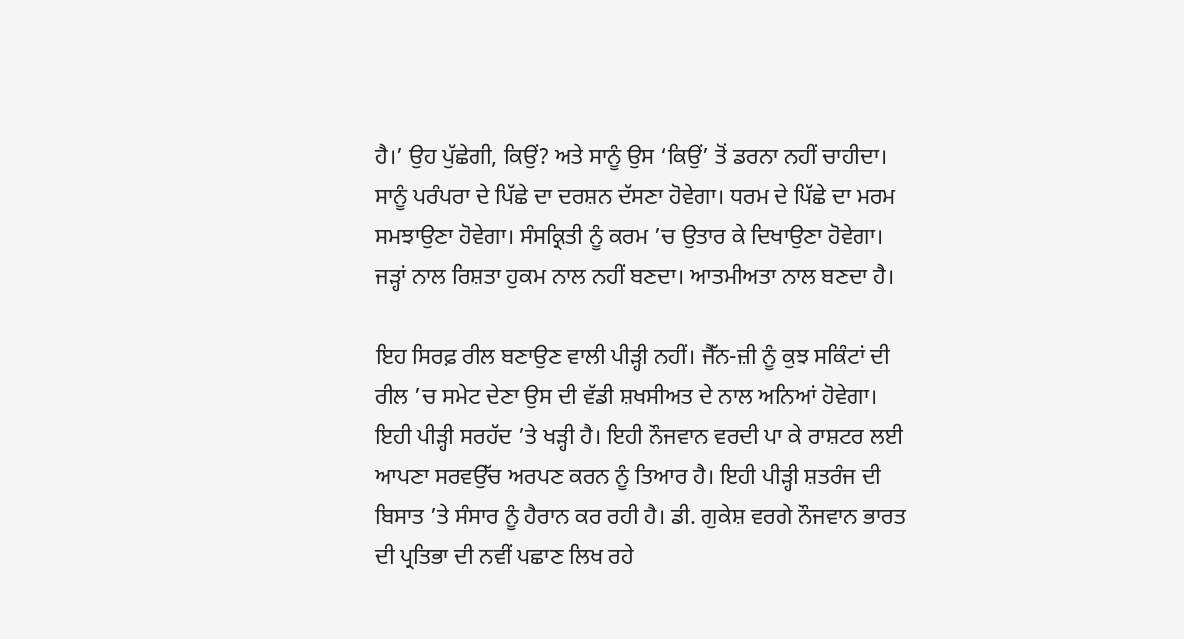ਹੈ।’ ਉਹ ਪੁੱਛੇਗੀ, ਕਿਉਂ? ਅਤੇ ਸਾਨੂੰ ਉਸ ‘ਕਿਉਂ’ ਤੋਂ ਡਰਨਾ ਨਹੀਂ ਚਾਹੀਦਾ। ਸਾਨੂੰ ਪਰੰਪਰਾ ਦੇ ਪਿੱਛੇ ਦਾ ਦਰਸ਼ਨ ਦੱਸਣਾ ਹੋਵੇਗਾ। ਧਰਮ ਦੇ ਪਿੱਛੇ ਦਾ ਮਰਮ ਸਮਝਾਉਣਾ ਹੋਵੇਗਾ। ਸੰਸਕ੍ਰਿਤੀ ਨੂੰ ਕਰਮ ’ਚ ਉਤਾਰ ਕੇ ਦਿਖਾਉਣਾ ਹੋਵੇਗਾ। ਜੜ੍ਹਾਂ ਨਾਲ ਰਿਸ਼ਤਾ ਹੁਕਮ ਨਾਲ ਨਹੀਂ ਬਣਦਾ। ਆਤਮੀਅਤਾ ਨਾਲ ਬਣਦਾ ਹੈ।

ਇਹ ਸਿਰਫ਼ ਰੀਲ ਬਣਾਉਣ ਵਾਲੀ ਪੀੜ੍ਹੀ ਨਹੀਂ। ਜੈੱਨ-ਜ਼ੀ ਨੂੰ ਕੁਝ ਸਕਿੰਟਾਂ ਦੀ ਰੀਲ ’ਚ ਸਮੇਟ ਦੇਣਾ ਉਸ ਦੀ ਵੱਡੀ ਸ਼ਖਸੀਅਤ ਦੇ ਨਾਲ ਅਨਿਆਂ ਹੋਵੇਗਾ। ਇਹੀ ਪੀੜ੍ਹੀ ਸਰਹੱਦ ’ਤੇ ਖੜ੍ਹੀ ਹੈ। ਇਹੀ ਨੌਜਵਾਨ ਵਰਦੀ ਪਾ ਕੇ ਰਾਸ਼ਟਰ ਲਈ ਆਪਣਾ ਸਰਵਉੱਚ ਅਰਪਣ ਕਰਨ ਨੂੰ ਤਿਆਰ ਹੈ। ਇਹੀ ਪੀੜ੍ਹੀ ਸ਼ਤਰੰਜ ਦੀ ਬਿਸਾਤ ’ਤੇ ਸੰਸਾਰ ਨੂੰ ਹੈਰਾਨ ਕਰ ਰਹੀ ਹੈ। ਡੀ. ਗੁਕੇਸ਼ ਵਰਗੇ ਨੌਜਵਾਨ ਭਾਰਤ ਦੀ ਪ੍ਰਤਿਭਾ ਦੀ ਨਵੀਂ ਪਛਾਣ ਲਿਖ ਰਹੇ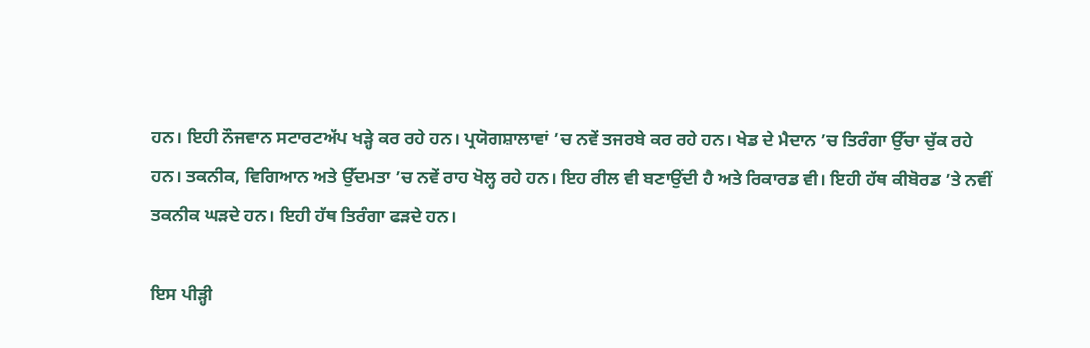ਹਨ। ਇਹੀ ਨੌਜਵਾਨ ਸਟਾਰਟਅੱਪ ਖੜ੍ਹੇ ਕਰ ਰਹੇ ਹਨ। ਪ੍ਰਯੋਗਸ਼ਾਲਾਵਾਂ ’ਚ ਨਵੇਂ ਤਜਰਬੇ ਕਰ ਰਹੇ ਹਨ। ਖੇਡ ਦੇ ਮੈਦਾਨ ’ਚ ਤਿਰੰਗਾ ਉੱਚਾ ਚੁੱਕ ਰਹੇ ਹਨ। ਤਕਨੀਕ, ਵਿਗਿਆਨ ਅਤੇ ਉੱਦਮਤਾ ’ਚ ਨਵੇਂ ਰਾਹ ਖੋਲ੍ਹ ਰਹੇ ਹਨ। ਇਹ ਰੀਲ ਵੀ ਬਣਾਉਂਦੀ ਹੈ ਅਤੇ ਰਿਕਾਰਡ ਵੀ। ਇਹੀ ਹੱਥ ਕੀਬੋਰਡ ’ਤੇ ਨਵੀਂ ਤਕਨੀਕ ਘੜਦੇ ਹਨ। ਇਹੀ ਹੱਥ ਤਿਰੰਗਾ ਫੜਦੇ ਹਨ।

ਇਸ ਪੀੜ੍ਹੀ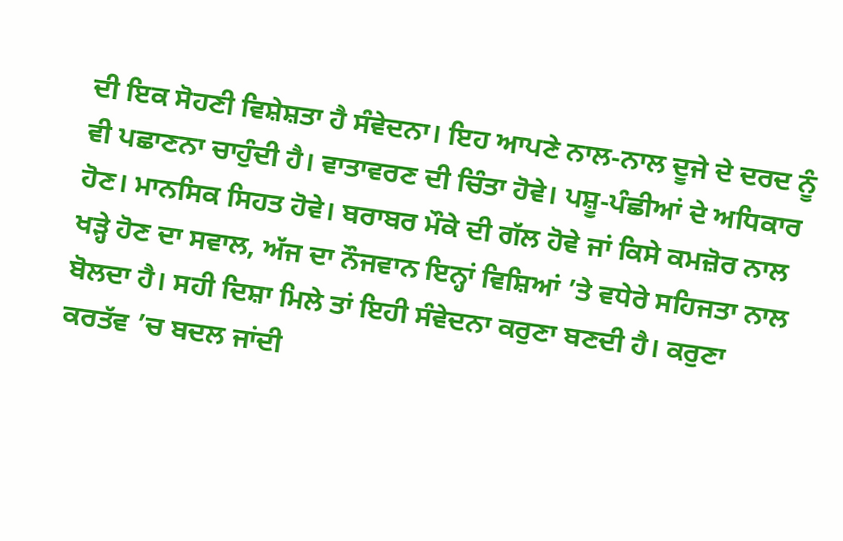ਦੀ ਇਕ ਸੋਹਣੀ ਵਿਸ਼ੇਸ਼ਤਾ ਹੈ ਸੰਵੇਦਨਾ। ਇਹ ਆਪਣੇ ਨਾਲ-ਨਾਲ ਦੂਜੇ ਦੇ ਦਰਦ ਨੂੰ ਵੀ ਪਛਾਣਨਾ ਚਾਹੁੰਦੀ ਹੈ। ਵਾਤਾਵਰਣ ਦੀ ਚਿੰਤਾ ਹੋਵੇ। ਪਸ਼ੂ-ਪੰਛੀਆਂ ਦੇ ਅਧਿਕਾਰ ਹੋਣ। ਮਾਨਸਿਕ ਸਿਹਤ ਹੋਵੇ। ਬਰਾਬਰ ਮੌਕੇ ਦੀ ਗੱਲ ਹੋਵੇ ਜਾਂ ਕਿਸੇ ਕਮਜ਼ੋਰ ਨਾਲ ਖੜ੍ਹੇ ਹੋਣ ਦਾ ਸਵਾਲ, ਅੱਜ ਦਾ ਨੌਜਵਾਨ ਇਨ੍ਹਾਂ ਵਿਸ਼ਿਆਂ ’ਤੇ ਵਧੇਰੇ ਸਹਿਜਤਾ ਨਾਲ ਬੋਲਦਾ ਹੈ। ਸਹੀ ਦਿਸ਼ਾ ਮਿਲੇ ਤਾਂ ਇਹੀ ਸੰਵੇਦਨਾ ਕਰੁਣਾ ਬਣਦੀ ਹੈ। ਕਰੁਣਾ ਕਰਤੱਵ ’ਚ ਬਦਲ ਜਾਂਦੀ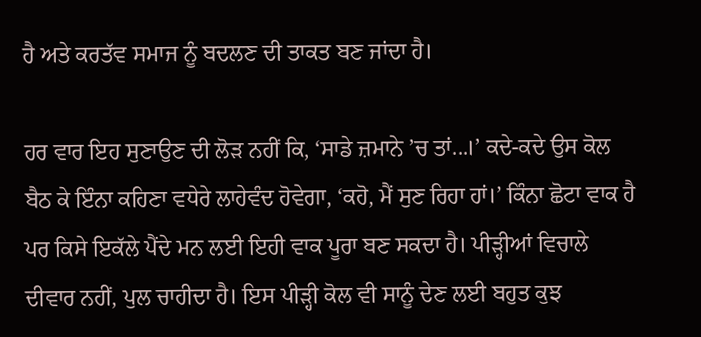ਹੈ ਅਤੇ ਕਰਤੱਵ ਸਮਾਜ ਨੂੰ ਬਦਲਣ ਦੀ ਤਾਕਤ ਬਣ ਜਾਂਦਾ ਹੈ।

ਹਰ ਵਾਰ ਇਹ ਸੁਣਾਉਣ ਦੀ ਲੋੜ ਨਹੀਂ ਕਿ, ‘ਸਾਡੇ ਜ਼ਮਾਨੇ ’ਚ ਤਾਂ...।’ ਕਦੇ-ਕਦੇ ਉਸ ਕੋਲ ਬੈਠ ਕੇ ਇੰਨਾ ਕਹਿਣਾ ਵਧੇਰੇ ਲਾਹੇਵੰਦ ਹੋਵੇਗਾ, ‘ਕਹੋ, ਮੈਂ ਸੁਣ ਰਿਹਾ ਹਾਂ।’ ਕਿੰਨਾ ਛੋਟਾ ਵਾਕ ਹੈ ਪਰ ਕਿਸੇ ਇਕੱਲੇ ਪੈਂਦੇ ਮਨ ਲਈ ਇਹੀ ਵਾਕ ਪੂਰਾ ਬਣ ਸਕਦਾ ਹੈ। ਪੀੜ੍ਹੀਆਂ ਵਿਚਾਲੇ ਦੀਵਾਰ ਨਹੀਂ, ਪੁਲ ਚਾਹੀਦਾ ਹੈ। ਇਸ ਪੀੜ੍ਹੀ ਕੋਲ ਵੀ ਸਾਨੂੰ ਦੇਣ ਲਈ ਬਹੁਤ ਕੁਝ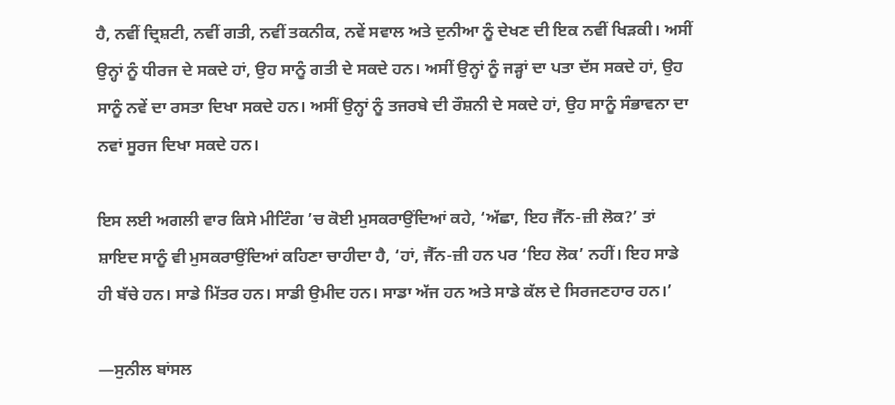ਹੈ, ਨਵੀਂ ਦ੍ਰਿਸ਼ਟੀ, ਨਵੀਂ ਗਤੀ, ਨਵੀਂ ਤਕਨੀਕ, ਨਵੇਂ ਸਵਾਲ ਅਤੇ ਦੁਨੀਆ ਨੂੰ ਦੇਖਣ ਦੀ ਇਕ ਨਵੀਂ ਖਿੜਕੀ। ਅਸੀਂ ਉਨ੍ਹਾਂ ਨੂੰ ਧੀਰਜ ਦੇ ਸਕਦੇ ਹਾਂ, ਉਹ ਸਾਨੂੰ ਗਤੀ ਦੇ ਸਕਦੇ ਹਨ। ਅਸੀਂ ਉਨ੍ਹਾਂ ਨੂੰ ਜੜ੍ਹਾਂ ਦਾ ਪਤਾ ਦੱਸ ਸਕਦੇ ਹਾਂ, ਉਹ ਸਾਨੂੰ ਨਵੇਂ ਦਾ ਰਸਤਾ ਦਿਖਾ ਸਕਦੇ ਹਨ। ਅਸੀਂ ਉਨ੍ਹਾਂ ਨੂੰ ਤਜਰਬੇ ਦੀ ਰੌਸ਼ਨੀ ਦੇ ਸਕਦੇ ਹਾਂ, ਉਹ ਸਾਨੂੰ ਸੰਭਾਵਨਾ ਦਾ ਨਵਾਂ ਸੂਰਜ ਦਿਖਾ ਸਕਦੇ ਹਨ।

ਇਸ ਲਈ ਅਗਲੀ ਵਾਰ ਕਿਸੇ ਮੀਟਿੰਗ ’ਚ ਕੋਈ ਮੁਸਕਰਾਉਂਦਿਆਂ ਕਹੇ, ‘ਅੱਛਾ, ਇਹ ਜੈੱਨ-ਜ਼ੀ ਲੋਕ?’ ਤਾਂ ਸ਼ਾਇਦ ਸਾਨੂੰ ਵੀ ਮੁਸਕਰਾਉਂਦਿਆਂ ਕਹਿਣਾ ਚਾਹੀਦਾ ਹੈ, ‘ਹਾਂ, ਜੈੱਨ-ਜ਼ੀ ਹਨ ਪਰ ‘ਇਹ ਲੋਕ’ ਨਹੀਂ। ਇਹ ਸਾਡੇ ਹੀ ਬੱਚੇ ਹਨ। ਸਾਡੇ ਮਿੱਤਰ ਹਨ। ਸਾਡੀ ਉਮੀਦ ਹਨ। ਸਾਡਾ ਅੱਜ ਹਨ ਅਤੇ ਸਾਡੇ ਕੱਲ ਦੇ ਸਿਰਜਣਹਾਰ ਹਨ।’

—ਸੁਨੀਲ ਬਾਂਸਲ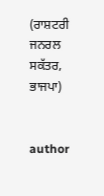(ਰਾਸ਼ਟਰੀ ਜਨਰਲ ਸਕੱਤਰ, ਭਾਜਪਾ)


author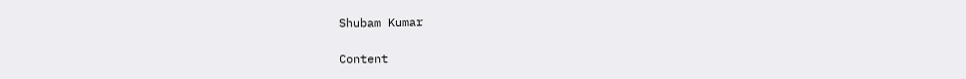Shubam Kumar

Content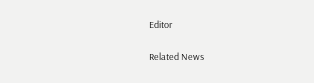Editor

Related News